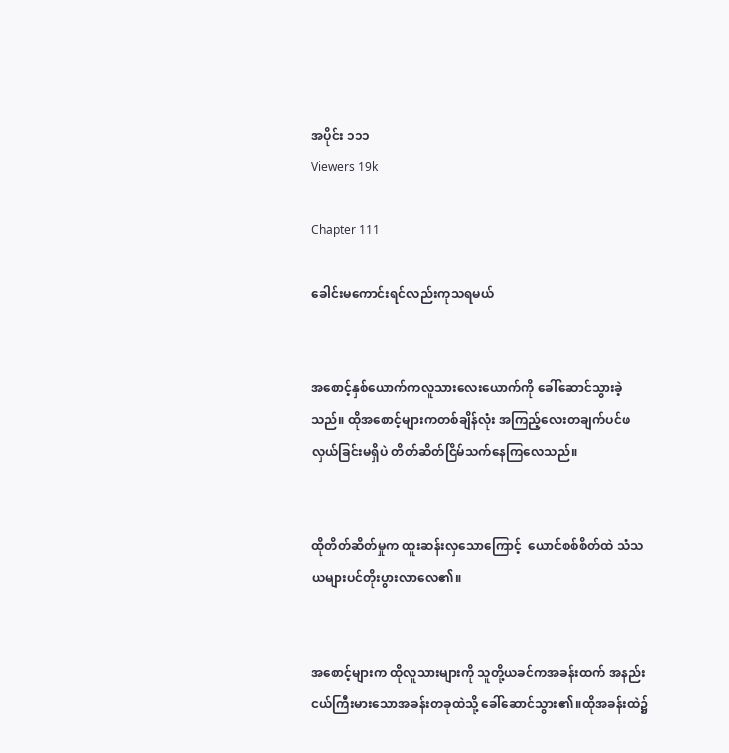အပိုင်း ၁၁၁
Viewers 19k

Chapter 111

ခေါင်းမကောင်းရင်လည်းကုသရမယ်


အစောင့်နှစ်ယောက်ကလူသားလေးယောက်ကို ခေါ်ဆောင်သွားခဲ့သည်။ ထိုအစောင့်များကတစ်ချိန်လုံး အကြည့်လေးတချက်ပင်ဖလှယ်ခြင်းမရှိပဲ တိတ်ဆိတ်ငြိမ်သက်နေကြလေသည်။


ထိုတိတ်ဆိတ်မှုက ထူးဆန်းလှသောကြောင့်  ယောင်စစ်စိတ်ထဲ သံသယများပင်တိုးပွားလာလေ၏။


အစောင့်များက ထိုလူသားများကို သူတို့ယခင်ကအခန်းထက် အနည်းငယ်ကြီးမားသောအခန်းတခုထဲသို့ ခေါ်ဆောင်သွား၏။ထိုအခန်းထဲ၌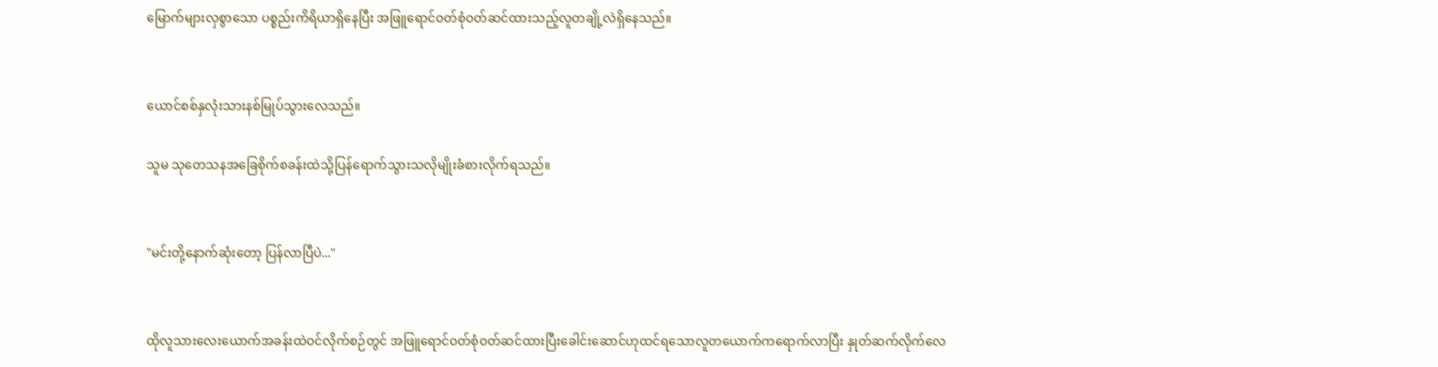မြောက်များလှစွာသော ပစ္စည်းကိရိယာရှိနေပြီး အဖြူရောင်ဝတ်စုံဝတ်ဆင်ထားသည့်လူတချို့လဲရှိနေသည်။


ယောင်စစ်နှလုံးသားနစ်မြုပ်သွားလေသည်။

သူမ သုတေသနအခြေစိုက်စခန်းထဲသို့ပြန်ရောက်သွားသလိုမျိုးခံစားလိုက်ရသည်။


"မင်းတို့နောက်ဆုံးတော့ ပြန်လာပြီပဲ..."


ထိုလူသားလေးယောက်အခန်းထဲဝင်လိုက်စဉ်တွင် အဖြူရောင်ဝတ်စုံဝတ်ဆင်ထားပြီးခေါင်းဆောင်ဟုထင်ရသောလူတယောက်ကရောက်လာပြီး နှုတ်ဆက်လိုက်လေ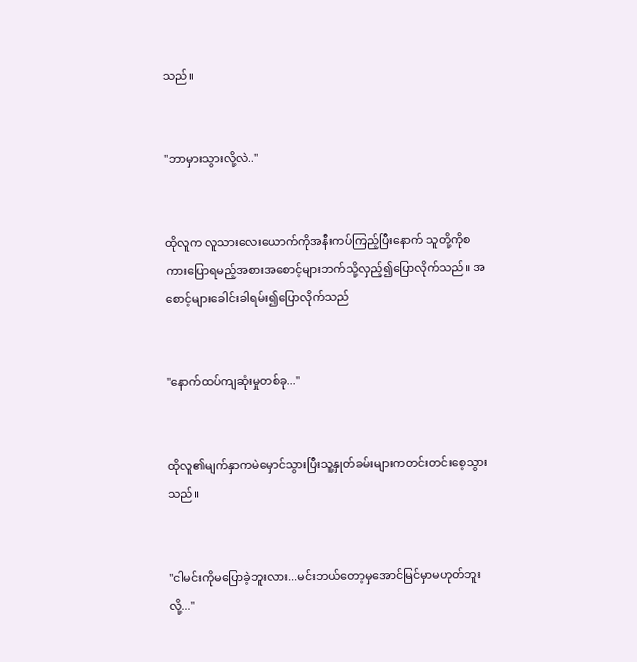သည်။


"ဘာမှားသွားလို့လဲ.."


ထိုလူက လူသားလေးယောက်ကိုအနီးကပ်ကြည့်ပြီးနောက် သူတို့ကိုစကားပြောရမည့်အစားအစောင့်များဘက်သို့လှည့်၍ပြောလိုက်သည်။ အစောင့်များခေါင်းခါရမ်း၍ပြောလိုက်သည်


"နောက်ထပ်ကျဆုံးမှုတစ်ခု..."


ထိုလူ၏မျက်နှာကမဲမှောင်သွားပြီးသူ့နှုတ်ခမ်းများကတင်းတင်းစေ့သွားသည်။


"ငါမင်းကိုမပြောခဲ့ဘူးလား...မင်းဘယ်တော့မှအောင်မြင်မှာမဟုတ်ဘူးလို့..."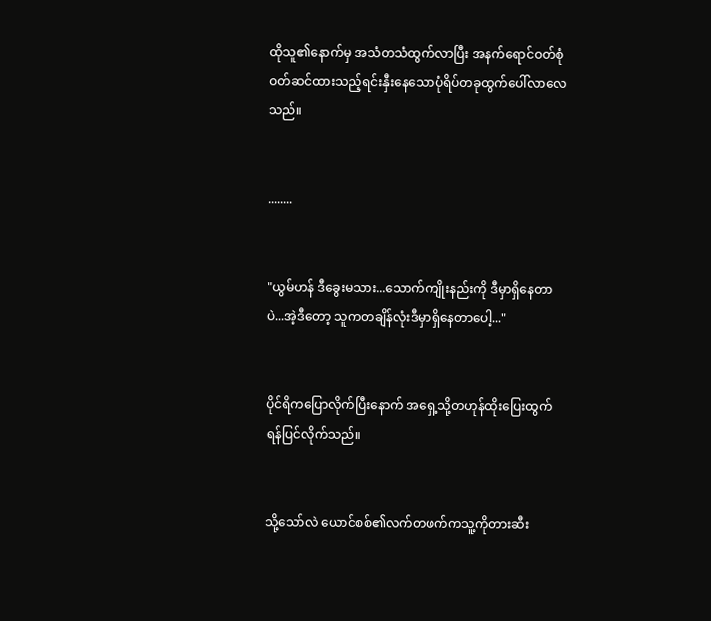ထိုသူ၏နောက်မှ အသံတသံထွက်လာပြီး အနက်ရောင်ဝတ်စုံဝတ်ဆင်ထားသည့်ရင်းနှီးနေသောပုံရိပ်တခုထွက်ပေါ်လာလေသည်။


........


"ယွမ်ဟန် ဒီခွေးမသား...သောက်ကျိုးနည်းကို ဒီမှာရှိနေတာပဲ...အဲ့ဒီတော့ သူကတချိန်လုံးဒီမှာရှိနေတာပေါ့..."


ပိုင်ရိကပြောလိုက်ပြီးနောက် အ‌‌ရှေ့သို့တဟုန်ထိုးပြေးထွက်ရန်ပြင်လိုက်သည်။


သို့သော်လဲ ယောင်စစ်၏လက်တဖက်ကသူ့ကိုတားဆီး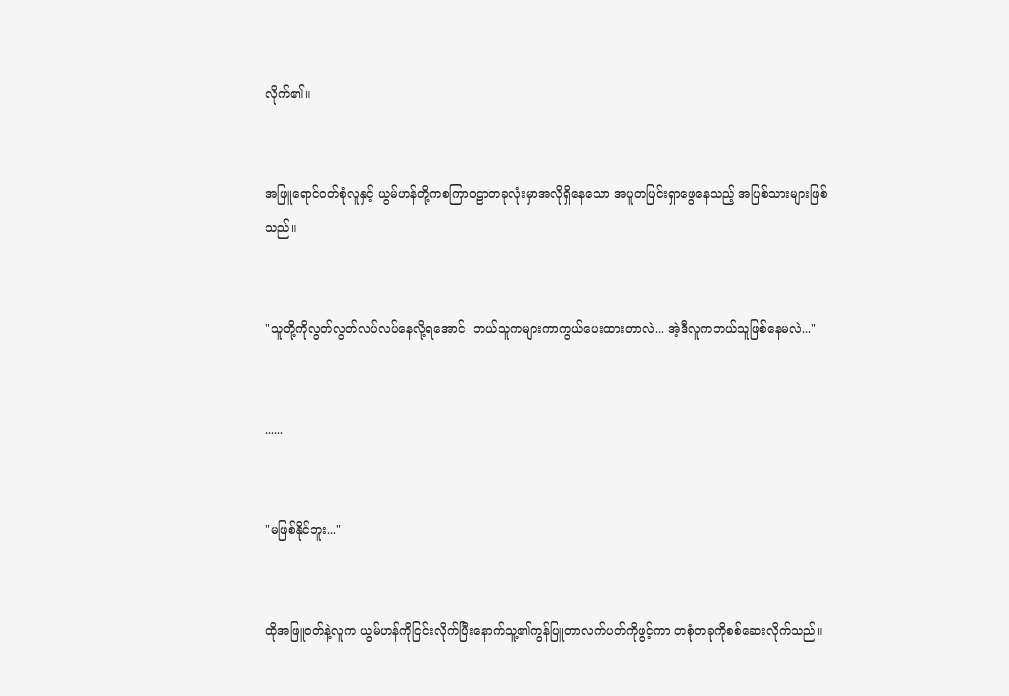လိုက်၏။


အဖြူရောင်ဝတ်စုံလူနှင့် ယွမ်ဟန်တို့ကစကြာဝဠာတခုလုံးမှာအလိုရှိနေသော အပူတပြင်းရှာဖွေနေသည့် အပြစ်သားများဖြစ်သည်။


"သူတို့ကိုလွတ်လွတ်လပ်လပ်နေလို့ရအောင်  ဘယ်သူကများကာကွယ်ပေးထားတာလဲ... အဲ့ဒီလူကဘယ်သူဖြစ်နေမလဲ..."


......


"မဖြစ်နိုင်ဘူး..."


ထိုအဖြူဝတ်နဲ့လူက ယွမ်ဟန်ကိုငြင်းလိုက်ပြီးနောက်သူ့၏ကွန်ပြူတာလက်ပတ်ကိုဖွင့်ကာ တစုံတခုကိုစစ်ဆေးလိုက်သည်။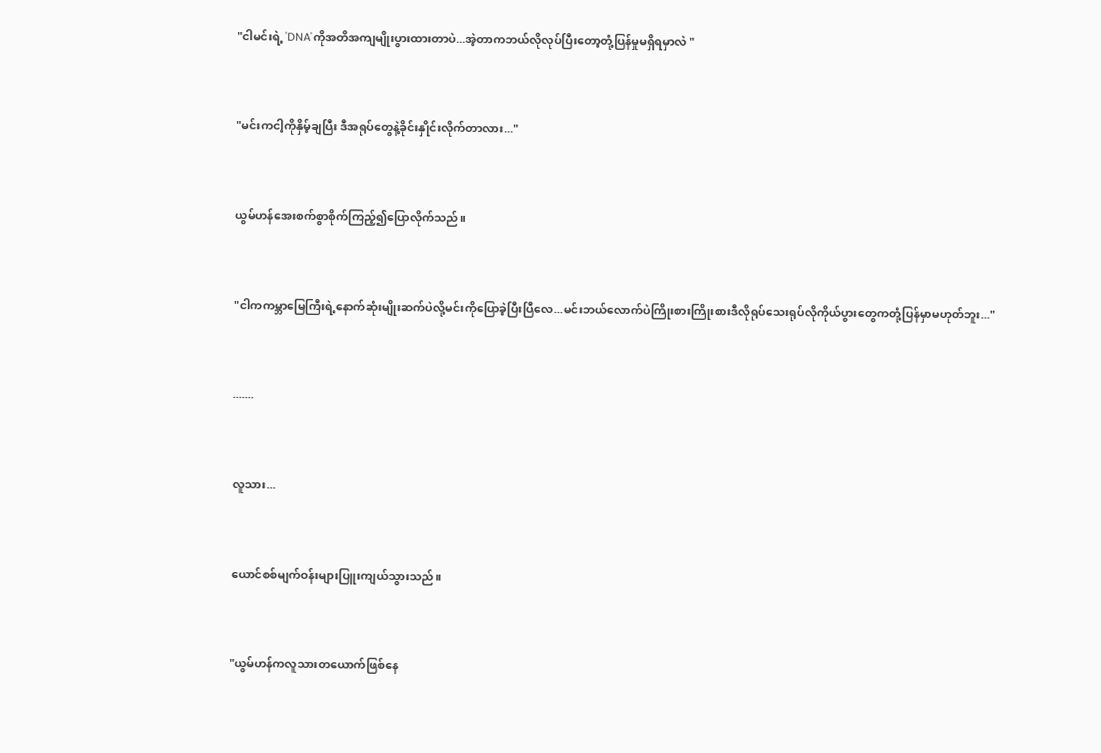"ငါမင်းရဲ့ 'DNA'ကိုအတိအကျမျိုးပွားထားတာပဲ...အဲ့တာကဘယ်လိုလုပ်ပြီးတော့တုံ့ပြန်မှုမရှိရမှာလဲ "


"မင်းကငါ့ကိုနှိမ့်ချပြီး ဒီအရုပ်တွေနဲ့ခိုင်းနှိုင်းလိုက်တာလား..."


ယွမ်ဟန်အေးစက်စွာစိုက်ကြည့်၍ပြောလိုက်သည်။


"ငါကကမ္ဘာမြေကြီးရဲ့နောက်ဆုံးမျိုးဆက်ပဲလို့မင်းကိုပြောခဲ့ပြီးပြီလေ...မင်းဘယ်လောက်ပဲကြိုးစားကြိုးစားဒီလိုရုပ်သေးရုပ်လိုကိုယ်ပွားတွေကတုံ့ပြန်မှာမဟုတ်ဘူး..."


.......


လူသား...


ယောင်စစ်မျက်ဝန်းများပြူးကျယ်သွားသည်။


"ယွမ်ဟန်ကလူသားတယောက်ဖြစ်နေ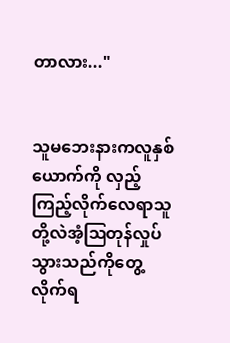တာလား..."


သူမဘေးနားကလူနှစ်ယောက်ကို လှည့်ကြည့်လိုက်လေရာသူတို့လဲအံ့ဩတုန်လှုပ်သွားသည်ကိုတွေ့လိုက်ရ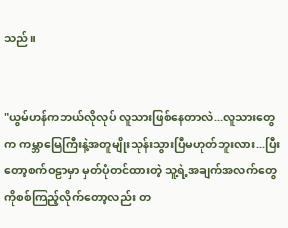သည်။


"ယွမ်ဟန်ကဘယ်လိုလုပ် လူသားဖြစ်နေတာလဲ...လူသားတွေက ကမ္ဘာမြေကြီးနဲ့အတူမျိုးသုန်းသွားပြီမဟုတ်ဘူးလား...ပြီးတော့စက်ဝဠာမှာ မှတ်ပုံတင်ထားတဲ့ သူ့ရဲ့အချက်အလက်တွေကိုစစ်ကြည့်လိုက်တော့လည်း တ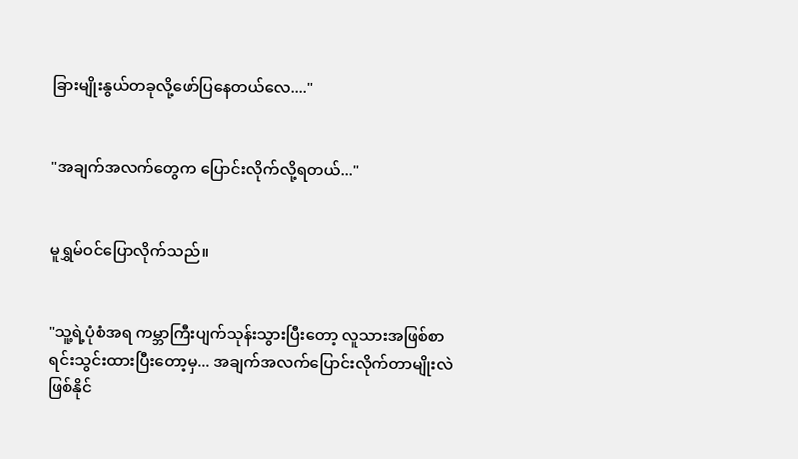ခြားမျိုးနွယ်တခုလို့ဖော်ပြနေတယ်လေ...."


"အချက်အလက်တွေက ပြောင်းလိုက်လို့ရတယ်..."


မူရွှမ်ဝင်ပြောလိုက်သည်။


"သူ့ရဲ့ပုံစံအရ ကမ္ဘာကြီးပျက်သုန်းသွားပြီးတော့ လူသားအဖြစ်စာရင်းသွင်းထားပြီးတော့မှ... အချက်အလက်ပြောင်းလိုက်တာမျိုးလဲဖြစ်နိုင်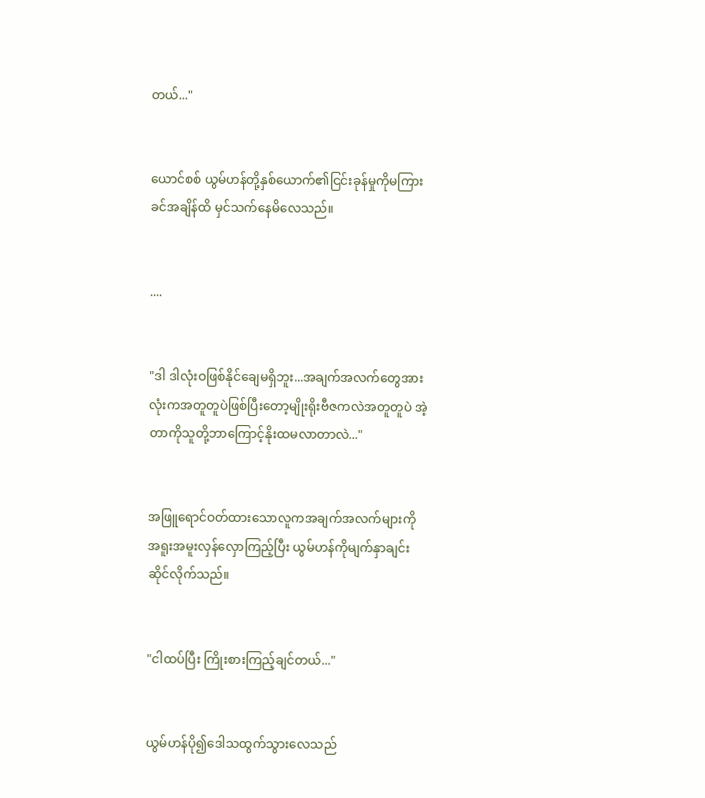တယ်..."


ယောင်စစ် ယွမ်ဟန်တို့နှစ်ယောက်၏ငြင်းခုန်မှုကိုမကြားခင်အချိန်ထိ မှင်သက်နေမိလေသည်။


....


"ဒါ ဒါလုံးဝဖြစ်နိုင်ချေမရှိဘူး...အချက်အလက်တွေအားလုံးကအတူတူပဲဖြစ်ပြီးတော့မျိုးရိုးဗီဇကလဲအတူတူပဲ အဲ့တာကိုသူတို့ဘာကြောင့်နိုးထမလာတာလဲ..."


အဖြူရောင်ဝတ်ထားသောလူကအချက်အလက်များကိုအရူးအမူးလှန်လှောကြည့်ပြီး ယွမ်ဟန်ကိုမျက်နှာချင်းဆိုင်လိုက်သည်။


"ငါထပ်ပြီး ကြိုးစားကြည့်ချင်တယ်..."


ယွမ်ဟန်ပို၍ဒေါသထွက်သွားလေသည်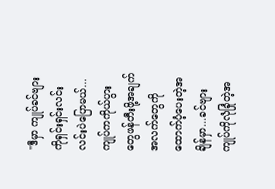"ဒီမှာ ကျုပ်ခင်ဗျားကိုရှင်းရှင်းလင်းလင်းပဲပြောမယ်...ကျုပ်ကကိုယ်ပွားတွေဖန်တီးဖို့အချက်အလက်တွေကိုထောက်ပံ့ပေးတဲ့အချိန်မှာ...ခင်ဗျားကျုပ်ကိုလုံခြုံတဲ့အ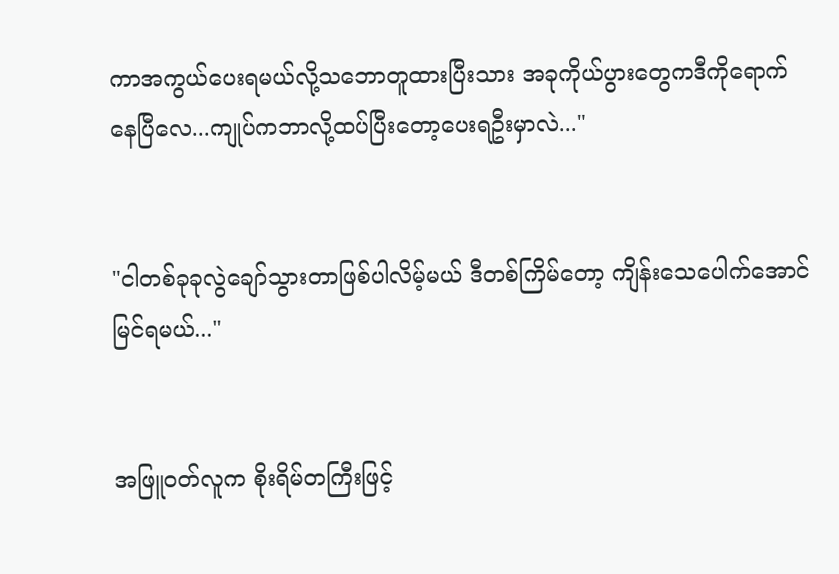ကာအကွယ်ပေးရမယ်လို့သဘောတူထားပြီးသား အခုကိုယ်ပွားတွေကဒီကိုရောက်နေပြီလေ...ကျုပ်ကဘာလို့ထပ်ပြီးတော့ပေးရဦးမှာလဲ..."


"ငါတစ်ခုခုလွဲချော်သွားတာဖြစ်ပါလိမ့်မယ် ဒီတစ်ကြိမ်တော့ ကျိန်းသေပေါက်အောင်မြင်ရမယ်..."


အဖြူဝတ်လူက စိုးရိမ်တကြီးဖြင့်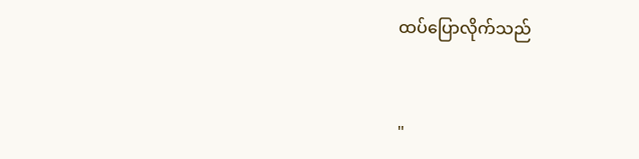ထပ်ပြောလိုက်သည်


"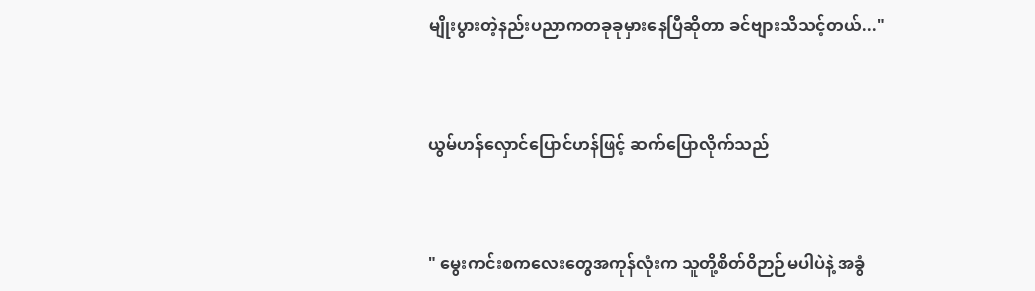မျိုးပွားတဲ့နည်းပညာကတခုခုမှားနေပြီဆိုတာ ခင်ဗျားသိသင့်တယ်..."


ယွမ်ဟန်လှောင်ပြောင်ဟန်ဖြင့် ဆက်ပြောလိုက်သည်


" မွေးကင်းစကလေးတွေအကုန်လုံးက သူတို့စိတ်ဝိဉာဉ်မပါပဲနဲ့ အခွံ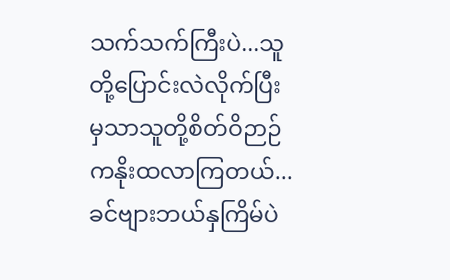သက်သက်ကြီးပဲ...သူတို့ပြောင်းလဲလိုက်ပြီးမှသာသူတို့စိတ်ဝိဉာဉ်ကနိုးထလာကြတယ်...ခင်ဗျားဘယ်နှကြိမ်ပဲ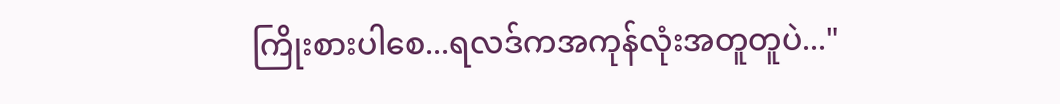ကြိုးစားပါစေ...ရလဒ်ကအကုန်လုံးအတူတူပဲ..."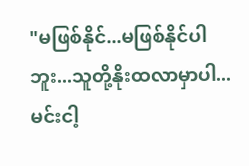"မဖြစ်နိုင်...မဖြစ်နိုင်ပါဘူး...သူတို့နိုးထလာမှာပါ... မင်းငါ့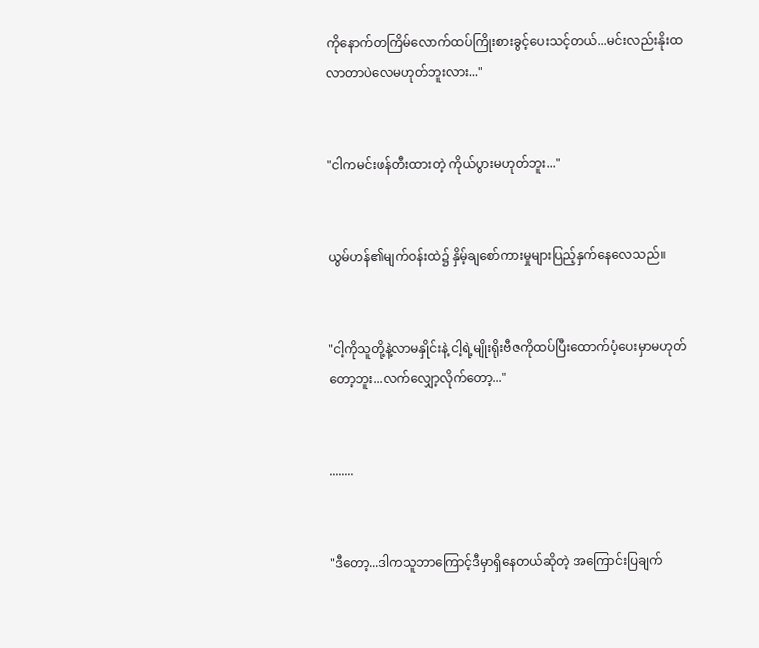ကိုနောက်တကြိမ်လောက်ထပ်ကြိုးစားခွင့်ပေးသင့်တယ်...မင်းလည်းနိုးထလာတာပဲလေမဟုတ်ဘူးလား..."


"ငါကမင်းဖန်တီးထားတဲ့ ကိုယ်ပွားမဟုတ်ဘူး..."


ယွမ်ဟန်၏မျက်ဝန်းထဲ၌ နှိမ့်ချစော်ကားမှုများပြည့်နှက်နေလေသည်။


"ငါ့ကိုသူတို့နဲ့လာမနှိုင်းနဲ့ ငါ့ရဲ့မျိုးရိုးဗီဇကိုထပ်ပြီးထောက်ပံ့ပေးမှာမဟုတ်တော့ဘူး...လက်လျှော့လိုက်တော့..."


........


"ဒီတော့...ဒါကသူဘာကြောင့်ဒီမှာရှိနေတယ်ဆိုတဲ့ အကြောင်းပြချက်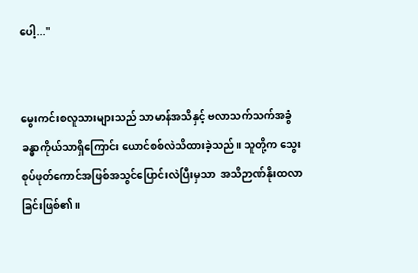ပေါ့..."


မွေးကင်းစလူသားများသည် သာမာန်အသိနှင့် ဗလာသက်သက်အခွံခန္ဓာကိုယ်သာရှိကြောင်း ယောင်စစ်လဲသိထားခဲ့သည်။ သူတို့က သွေးစုပ်ဖုတ်ကောင်အဖြစ်အသွင်ပြောင်းလဲပြီးမှသာ  အသိဉာဏ်နိုးထလာခြင်းဖြစ်၏။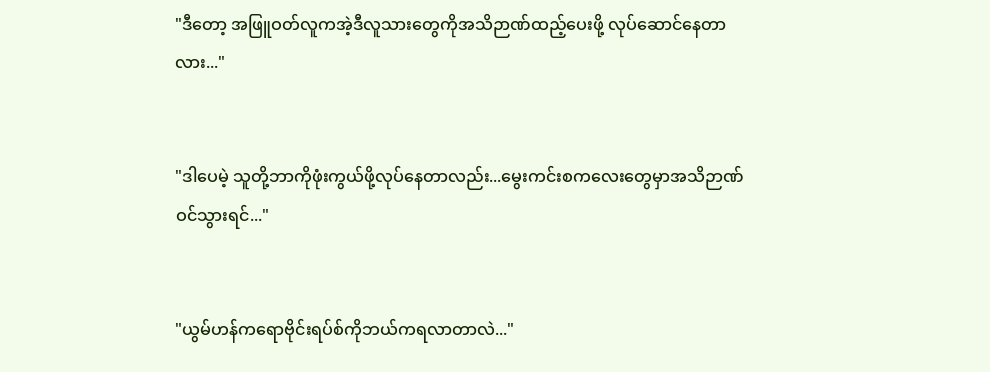"ဒီတော့ အဖြူဝတ်လူကအဲ့ဒီလူသားတွေကိုအသိဉာဏ်ထည့်ပေးဖို့ လုပ်ဆောင်နေတာလား..."


"ဒါပေမဲ့ သူတို့ဘာကိုဖုံးကွယ်ဖို့လုပ်နေတာလည်း...မွေးကင်းစကလေးတွေမှာအသိဉာဏ်ဝင်သွားရင်..."


"ယွမ်ဟန်ကရောဗိုင်းရပ်စ်ကိုဘယ်ကရလာတာလဲ..."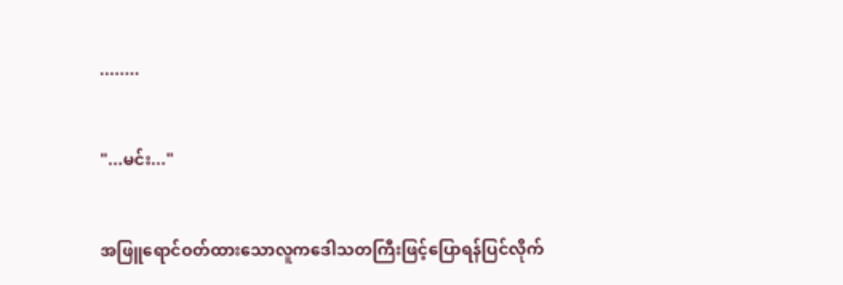........


"...မင်း..."


အဖြူရောင်ဝတ်ထားသောလူကဒေါသတကြီးဖြင့်ပြောရန်ပြင်လိုက်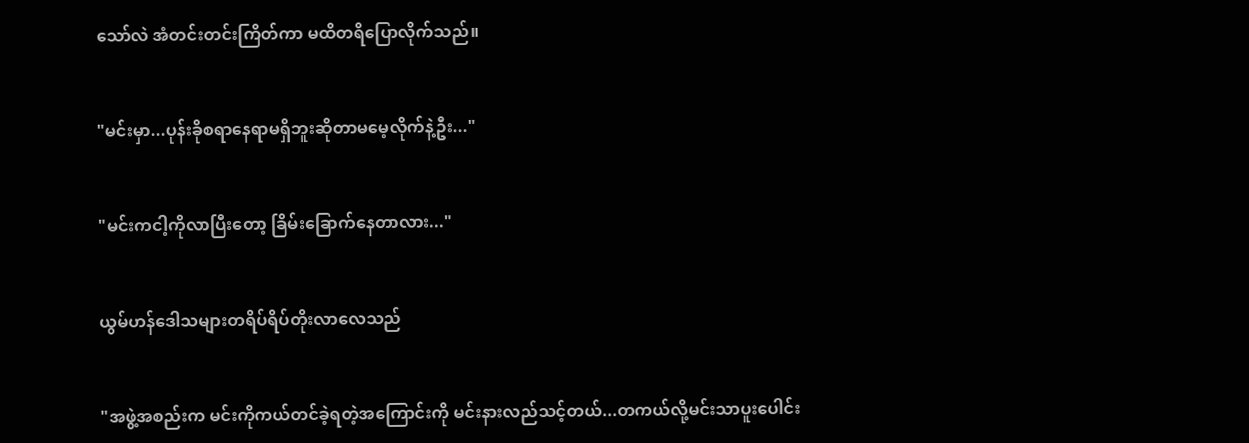သော်လဲ အံတင်းတင်းကြိတ်ကာ မထိတရိပြောလိုက်သည်။


"မင်းမှာ...ပုန်းခိုစရာနေရာမရှိဘူးဆိုတာမမေ့လိုက်နဲ့ဦး..."


"မင်းကငါ့ကိုလာပြီးတော့ ခြိမ်း‌ခြောက်နေတာလား..."


ယွမ်ဟန်ဒေါသများတရိပ်ရိပ်တိုးလာလေသည်


"အဖွဲ့အစည်းက မင်းကိုကယ်တင်ခဲ့ရတဲ့အကြောင်းကို မင်းနားလည်သင့်တယ်...တကယ်လို့မင်းသာပူးပေါင်း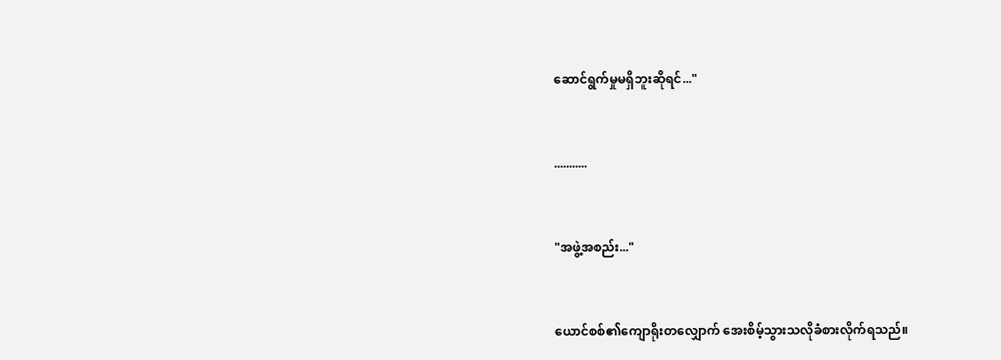ဆောင်ရွက်မှုမရှိဘူးဆိုရင်..."


...........


"အဖွဲ့အစည်း..."


ယောင်စစ်၏ကျောရိုးတ‌လျှောက် အေးစိမ့်သွားသလိုခံစားလိုက်ရသည်။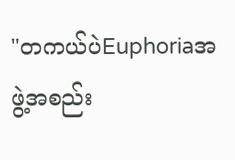"တကယ်ပဲEuphoriaအဖွဲ့အစည်း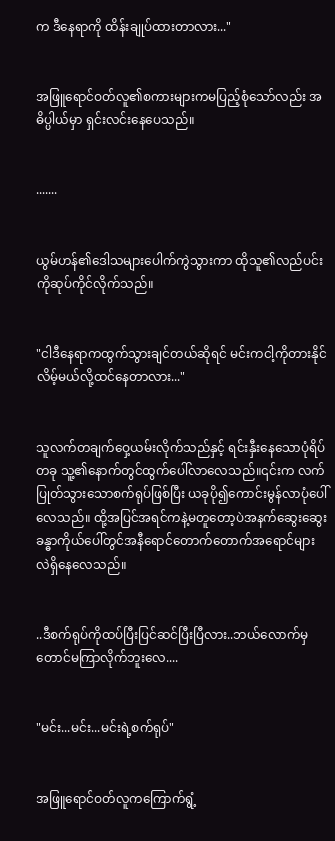က ဒီနေရာကို ထိန်းချုပ်ထားတာလား..."


အဖြူရောင်ဝတ်လူ၏စကားများကမပြည့်စုံသော်လည်း အဓိပ္ပါယ်မှာ ရှင်းလင်းနေ‌ပေသည်။


.......


ယွမ်ဟန်၏ဒေါသများပေါက်ကွဲသွားကာ ထိုသူ၏လည်ပင်းကိုဆုပ်ကိုင်လိုက်သည်။


"ငါဒီနေရာကထွက်သွားချင်တယ်ဆိုရင် မင်းကငါ့ကိုတားနိုင်လိမ့်မယ်လို့ထင်နေတာလား..."


သူလက်တချက်ဝှေ့ယမ်းလိုက်သည်နှင့် ရင်းနှီးနေသောပုံရိပ်တခု သူ့၏နောက်တွင်ထွက်ပေါ်လာလေသည်။၎င်းက လက်ပြုတ်သွားသောစက်ရုပ်ဖြစ်ပြီး ယခုပို၍ကောင်းမွန်လာပုံပေါ်လေသည်။ ထို့အပြင်အရင်ကနဲ့မတူတော့ပဲအနက်ဆွေးဆွေးခန္ဓာကိုယ်ပေါ်တွင်အနီရောင်တောက်တောက်အရောင်များလဲရှိနေလေသည်။


..ဒီစက်ရုပ်ကိုထပ်ပြီးပြင်ဆင်ပြီးပြီလား..ဘယ်လောက်မှတောင်မကြာလိုက်ဘူးလေ....


"မင်း...မင်း...မင်းရဲ့စက်ရုပ်"


အဖြူရောင်ဝတ်လူကကြောက်ရွံ့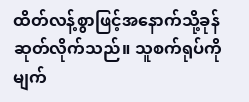ထိတ်လန့်စွာဖြင့်အနောက်သို့ခုန်ဆုတ်လိုက်သည်။ သူစက်ရုပ်ကိုမျက်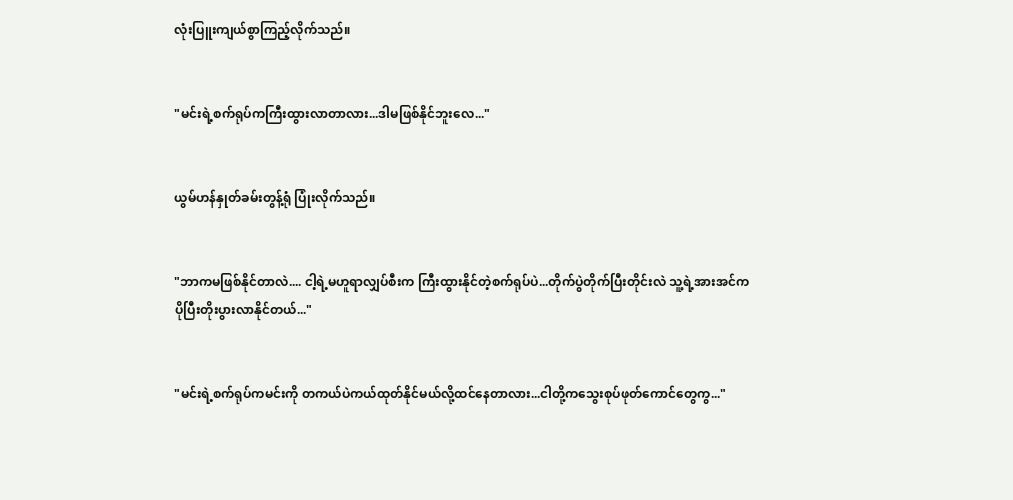လုံးပြူးကျယ်စွာကြည့်လိုက်သည်။


"မင်းရဲ့စက်ရုပ်ကကြီးထွားလာတာလား...ဒါမဖြစ်နိုင်ဘူးလေ..."


ယွမ်ဟန်နှုတ်ခမ်းတွန့်ရုံ ပြုံးလိုက်သည်။


"ဘာကမဖြစ်နိုင်တာလဲ.... ငါ့ရဲ့မဟူရာလျှပ်စီးက ကြီးထွားနိုင်တဲ့စက်ရုပ်ပဲ...တိုက်ပွဲတိုက်ပြီးတိုင်းလဲ သူ့ရဲ့အားအင်ကပိုပြီးတိုးပွားလာနိုင်တယ်..."


"မင်းရဲ့စက်ရုပ်ကမင်းကို တကယ်ပဲကယ်ထုတ်နိုင်မယ်လို့ထင်နေတာလား...ငါတို့ကသွေးစုပ်ဖုတ်ကောင်တွေကွ..."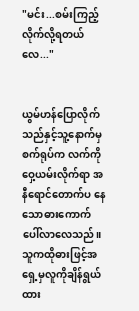"မင်း...စမ်းကြည့်လိုက်လို့ရတယ်လေ..."


ယွမ်ဟန်ပြောလိုက်သည်နှင့်သူ့နောက်မှ စက်ရုပ်က လက်ကိုဝှေ့ယမ်းလိုက်ရာ အနီရောင်‌တောက်ပ‌ နေသောဓားကောက်ပေါ်လာလေသည်။ သူကထိုဓားဖြင့်အရှေ့မှလူကိုချိန်ရွယ်ထား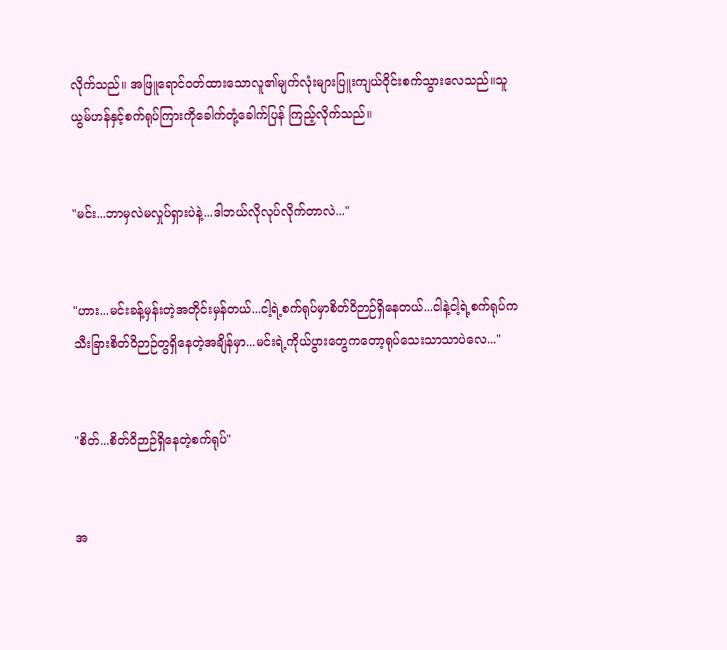လိုက်သည်။ အဖြူရောင်ဝတ်ထားသောလူ၏မျက်လုံးများပြူးကျယ်ဝိုင်းစက်သွားလေသည်။သူယွမ်ဟန်နှင့်စက်ရုပ်ကြားကိုခေါက်တုံ့ခေါက်ပြန် ကြည့်လိုက်သည်။


"မင်း...ဘာမှလဲမလှုပ်ရှားပဲနဲ့...ဒါဘယ်လိုလုပ်လိုက်တာလဲ..."


"ဟား...မင်းခန့်မှန်းတဲ့အတိုင်းမှန်တယ်...ငါ့ရဲ့စက်ရုပ်မှာစိတ်ဝိဉာဉ်ရှိနေတယ်...ငါနဲ့ငါ့ရဲ့စက်ရုပ်က သီးခြားစိတ်ဝိဉာဉ်တွရှိနေတဲ့အချိန်မှာ...မင်းရဲ့ကိုယ်ပွားတွေကတော့ရုပ်သေးသာသာပဲလေ..."


"စိတ်...စိတ်ဝိဉာဉ်ရှိနေတဲ့စက်ရုပ်"


အ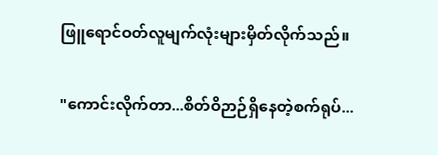ဖြူရောင်ဝတ်လူမျက်လုံးများမှိတ်လိုက်သည်။


"ကောင်းလိုက်တာ...စိတ်ဝိဉာဉ်ရှိနေတဲ့စက်ရုပ်...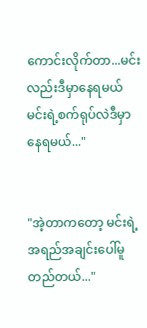ကောင်းလိုက်တာ...မင်းလည်းဒီမှာနေရမယ် မင်းရဲ့စက်ရုပ်လဲဒီမှာနေရမယ်..."


"အဲ့တာကတော့ မင်းရဲ့အရည်အချင်းပေါ်မူတည်တယ်..."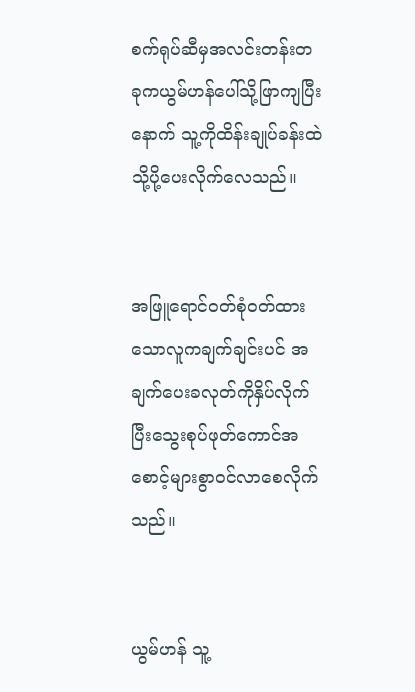စက်ရုပ်ဆီမှအလင်းတန်းတခုကယွမ်ဟန်ပေါ်သို့ဖြာကျပြီးနောက် သူ့ကိုထိန်းချုပ်ခန်းထဲသို့ပို့ပေးလိုက်လေသည်။


အဖြူရောင်ဝတ်စုံဝတ်ထားသောလူကချက်ချင်းပင် အချက်ပေးခလုတ်ကိုနှိပ်လိုက်ပြီးသွေးစုပ်ဖုတ်ကောင်အစောင့်များစွာဝင်လာစေလိုက်သည်။


ယွမ်ဟန် သူ့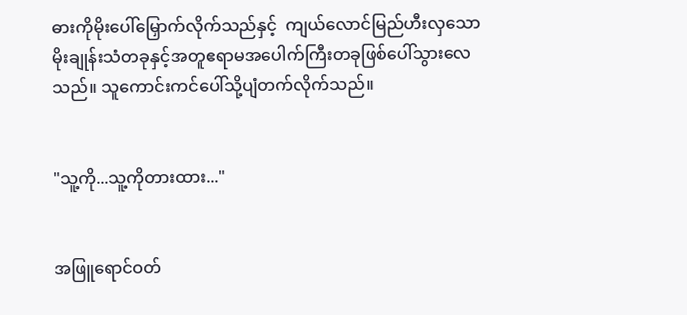ဓားကိုမိုးပေါ်မြှောက်လိုက်သည်နှင့်  ကျယ်လောင်မြည်ဟီးလှသော မိုးချုန်းသံတခုနှင့်အတူဧရာမအပေါက်ကြီးတခုဖြစ်ပေါ်သွားလေသည်။ သူကောင်းကင်ပေါ်သို့ပျံတက်လိုက်သည်။


"သူ့ကို...သူ့ကိုတားထား..."


အဖြူရောင်ဝတ်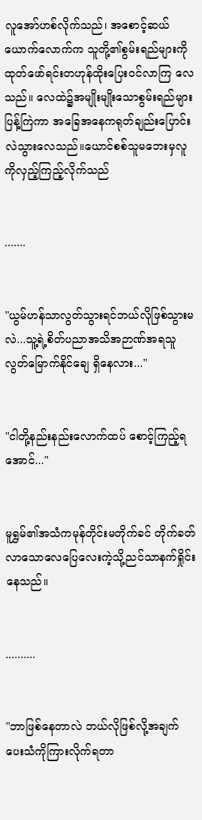လူအော်ဟစ်လိုက်သည်၊ အစောင့်ဆယ်ယောက်လောက်က သူတို့၏စွမ်းရည်များကိုထုတ်ဖော်ရင်းတဟုန်ထိုးပြေးဝင်လာကြ လေသည်။ လေထဲ၌အမျိုးမျိုးသောစွမ်းရည်များပြန့်ကြဲကာ အခြေအနေကရုတ်ချည်းပြောင်းလဲသွားလေသည်။ယောင်စစ်သူမဘေးမှလူကိုလှည့်ကြည့်လိုက်သည်


.......


"ယွမ်ဟန်သာလွတ်သွားရင်ဘယ်လိုဖြစ်သွားမလဲ...သူ့ရဲ့စိတ်ပညာအသိအဉာဏ်အရသူလွတ်မြောက်နိုင်ချေ ရှိနေလား..."


"ငါတို့နည်းနည်းလောက်ထပ် စောင့်ကြည့်ရအောင်..."


မူရွှမ်၏အသံကမုန်တိုင်းမတိုက်ခင် တိုက်ခတ်လာသောလေပြေလေးကဲ့သို့ညင်သာနက်ရှိုင်းနေသည်။


..........


"ဘာဖြစ်နေတာလဲ ဘယ်လိုဖြစ်လို့အချက်ပေးသံကိုကြားလိုက်ရတာ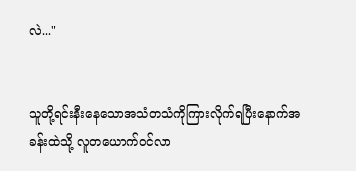လဲ..."


သူတို့ရင်းနီးနေသောအသံတသံကိုကြားလိုက်ရပြီးနောက်အခန်းထဲသို့ လူတယောက်ဝင်လာ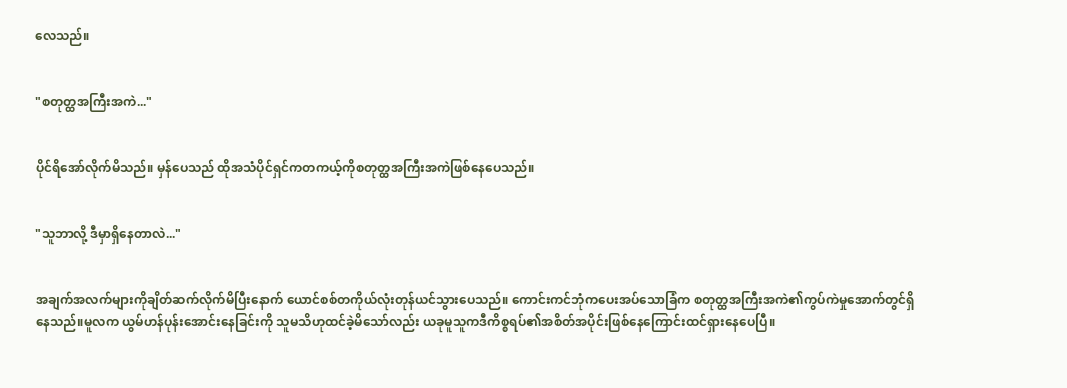လေသည်။


"စတုတ္ထအကြီးအကဲ..."


ပိုင်ရိအော်လိုက်မိသည်။ မှန်ပေသည် ထိုအသံပိုင်ရှင်ကတကယ့်ကိုစတုတ္ထအကြီးအကဲဖြစ်နေပေသည်။


"သူဘာလို့ ဒီမှာရှိနေတာလဲ..."


အချက်အလက်များကိုချိတ်ဆက်လိုက်မိပြီးနောက် ယောင်စစ်တကိုယ်လုံးတုန်ယင်သွားပေသည်။ ကောင်းကင်ဘုံကပေးအပ်သောခြံက စတုတ္ထအကြီးအကဲ၏ကွပ်ကဲမှုအောက်တွင်ရှိနေသည်။မူလက ယွမ်ဟန်ပုန်းအောင်းနေခြင်းကို သူမသိဟုထင်ခဲ့မိသော်လည်း ယခုမူသူကဒီကိစ္စရပ်၏အစိတ်အပိုင်းဖြစ်နေကြောင်းထင်ရှားနေပေပြီ။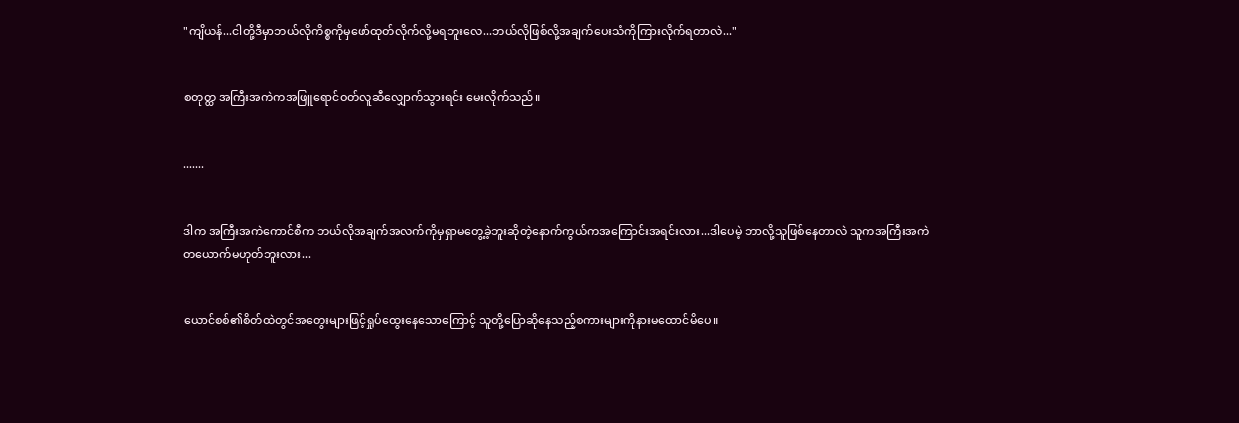"ကျိယန်...ငါတို့ဒီမှာဘယ်လိုကိစ္စကိုမှဖော်ထုတ်လိုက်လို့မရဘူးလေ...ဘယ်လိုဖြစ်လို့အချက်ပေးသံကိုကြားလိုက်ရတာလဲ..."


စတုတ္ထ အကြီးအကဲကအဖြူရောင်ဝတ်လူဆီလျှောက်သွားရင်း မေးလိုက်သည်။


.......


ဒါက အကြီးအကဲကောင်စီက ဘယ်လိုအချက်အလက်ကိုမှရှာမတွေ့ခဲ့ဘူးဆိုတဲ့နောက်ကွယ်ကအကြောင်းအရင်းလား...ဒါပေမဲ့ ဘာလို့သူဖြစ်နေတာလဲ သူကအကြီးအကဲတယောက်မဟုတ်ဘူးလား...


ယောင်စစ်၏စိတ်ထဲတွင်အတွေးများဖြင့်ရှုပ်ထွေးနေသောကြောင့် သူတို့ပြောဆိုနေသည့်စကားများကိုနားမထောင်မိပေ။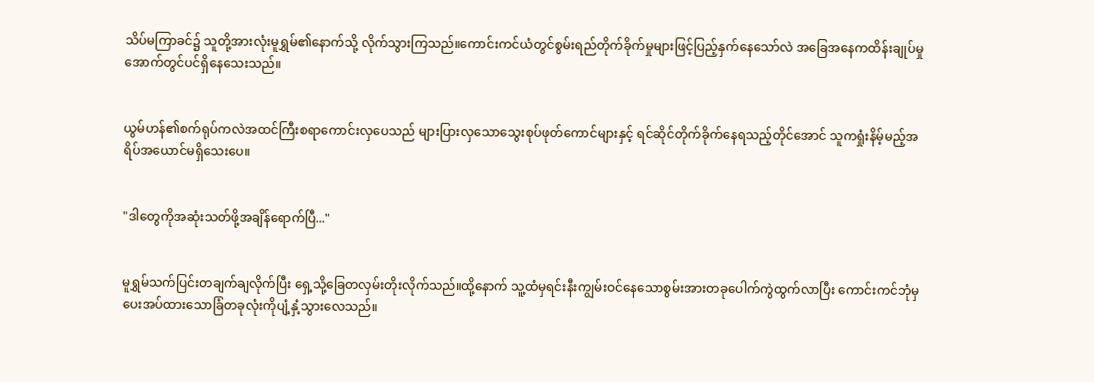သိပ်မကြာခင်၌ သူတို့အားလုံးမူရွှမ်၏နောက်သို့ လိုက်သွားကြသည်။ကောင်းကင်ယံတွင်စွမ်းရည်တိုက်ခိုက်မှုများဖြင့်ပြည့်နှက်နေသော်လဲ အခြေအနေကထိန်းချုပ်မှုအောက်တွင်ပင်ရှိနေသေးသည်။


ယွမ်ဟန်၏စက်ရုပ်ကလဲအထင်ကြီးစရာကောင်းလှပေသည် များပြားလှသောသွေးစုပ်ဖုတ်ကောင်များနှင့် ရင်ဆိုင်တိုက်ခိုက်နေရသည့်တိုင်အောင် သူကရှုံးနိမ့်မည့်အရိပ်အယောင်မရှိသေးပေ။


"ဒါတွေကိုအဆုံးသတ်ဖို့အချိန်ရောက်ပြီ..."


မူရွှမ်သက်ပြင်းတချက်ချလိုက်ပြီး ရှေ့သို့ခြေတလှမ်းတိုးလိုက်သည်။ထို့နောက် သူ့ထံမှရင်းနီးကျွမ်းဝင်နေသောစွမ်းအားတခုပေါက်ကွဲထွက်လာပြီး ကောင်းကင်ဘုံမှပေးအပ်ထားသောခြံတခုလုံးကိုပျံ့နှံ့သွားလေသည်။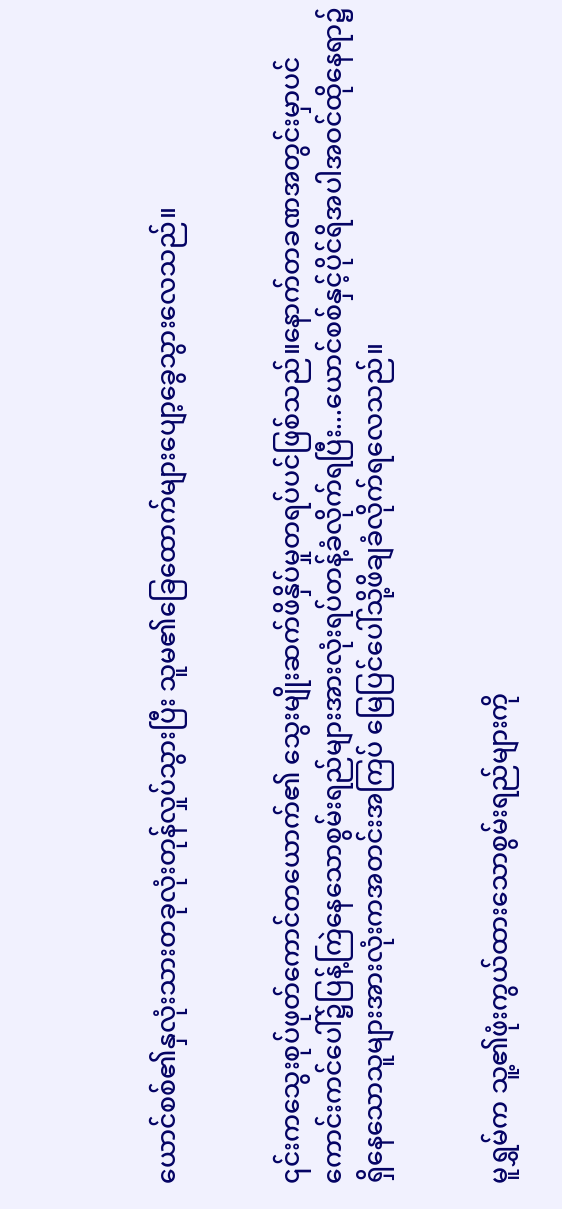ယောင်စစ်၏နှလုံးသားတခုလုံးတုန်လှုပ်သွားပြီး သူမ၏‌ခြေထောက်များပျော့ခွေသွားလေသည်။


၎င်းကသွေးစုပ်ဖုတ်ကောင်တယောက်၏ သွေးမျိုးဆက်ဖိနှိပ်မှုတရပ်ပင်ဖြစ်သည်။နောက်တခဏအတွင်းမှာပင် ကောင်းကင်ပေါ်၌ပြန့်ကြဲနေသောစွမ်းရည်များအားလုံးရပ်တန့်ခံလိုက်ရပြီး...ယောင်စစ်နှင့်ပိုင်ရိအပါအဝင်ထိုနေရာ၌ရှိ‌နေသောသူများအားလုံးကအတင်းအကြပ် မြေပြင်ပေါ်သို့ဖိချခံလိုက်ရလေသည်။


မူရွှမ်က သူ့၏ဖုံးကွယ်ထားသောစွမ်းရည်များကို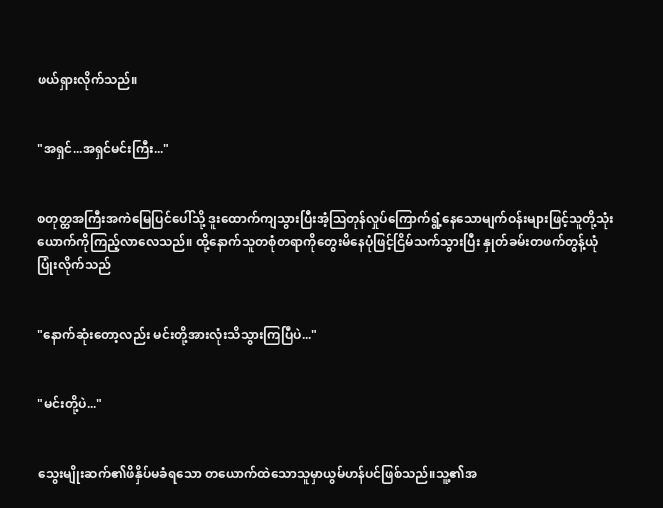ဖယ်ရှားလိုက်သည်။


"အရှင်...အရှင်မင်းကြီး..."


စတုတ္ထအကြီးအကဲမြေပြင်ပေါ်သို့ ဒူးထောက်ကျသွားပြီးအံ့ဩတုန်လှုပ်‌ကြောက်ရွံ့နေသောမျက်ဝန်းများဖြင့်သူတို့သုံးယောက်ကိုကြည့်လာ‌လေသည်။ ထို့နောက်သူတစုံတရာကိုတွေးမိနေပုံဖြင့်ငြိမ်သက်သွားပြီး နှုတ်ခမ်းတဖက်တွန့်ယုံပြုံးလိုက်သည်


"နောက်ဆုံးတော့လည်း မင်းတို့အားလုံးသိသွားကြပြီပဲ..."


"မင်းတို့ပဲ..."


သွေးမျိုးဆက်၏ဖိနှိပ်မခံရသော တယောက်ထဲသောသူမှာယွမ်ဟန်ပင်ဖြစ်သည်။သူ့၏အ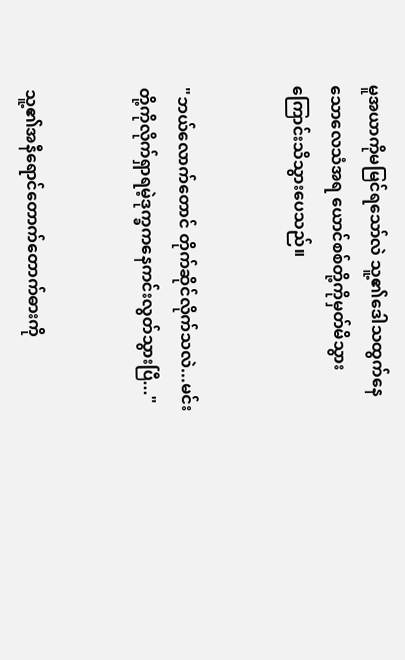မူအယာကိုမမြင်ရသော်လဲ သူ့၏ဒေါသထွက်နေသောလေသံအရ ယောင်စစ်တို့ကိုမှတ်မိသွားကြောင်းသိသွားပေသည်။


"ဘယ်လောက်တောင် တိုက်ဆိုင်လိုက်သလဲ...မင်းတို့ကိုလိုက်ရှာရမဲ့ဒုက္ခကနေကင်းလွတ်သွားပြီ..."


သူ့၏အနီရောင်တောက်တောက်ဓားကို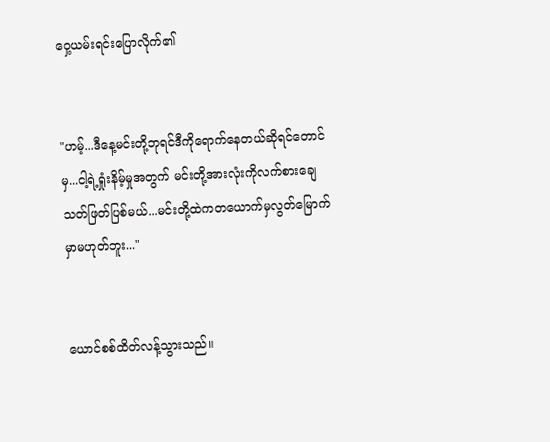ဝှေ့ယမ်းရင်းပြောလိုက်၏


"ဟမ့်...ဒီနေ့မင်းတို့ဘုရင်ဒီကိုရောက်နေတယ်ဆိုရင်တောင်မှ...ငါ့ရဲ့ရှုံးနိမ့်မှုအတွက် မင်းတို့အားလုံးကိုလက်စားချေသတ်ဖြတ်ပြစ်မယ်...မင်းတို့ထဲကတယောက်မှလွတ်မြောက်မှာမဟုတ်ဘူး..."


ယောင်စစ်ထိတ်လန့်သွားသည်။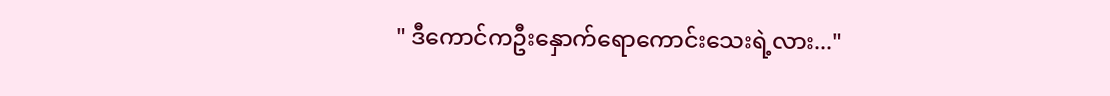" ဒီကောင်ကဦးနှောက်ရောကောင်းသေးရဲ့လား..."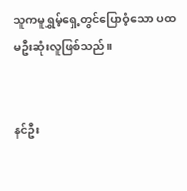သူကမူရွှမ့်ရှေ့တွင်ပြောဝံ့သော ပထမဦးဆုံးလူဖြစ်သည်။


နင်ဦး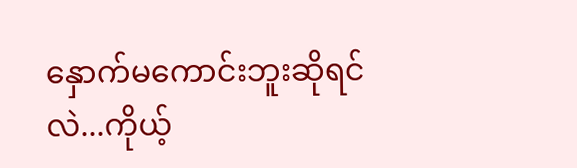နှောက်မကောင်းဘူးဆိုရင်လဲ...ကိုယ့်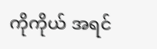ကိုကိုယ် အရင်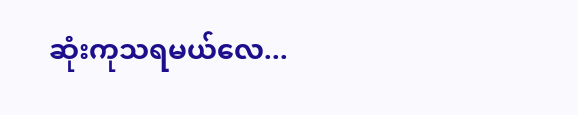ဆုံးကုသရမယ်လေ...